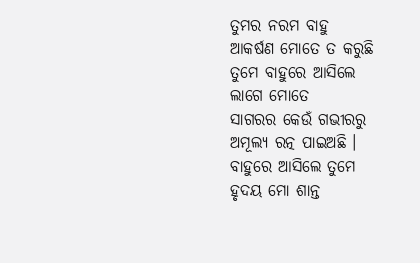ତୁମର ନରମ ବାହୁ
ଆକର୍ଷଣ ମୋତେ ତ କରୁଛି
ତୁମେ ବାହୁରେ ଆସିଲେ
ଲାଗେ ମୋତେ
ସାଗରର କେଉଁ ଗଭୀରରୁ
ଅମୂଲ୍ୟ ରତ୍ନ ପାଇଅଛି ।
ବାହୁରେ ଆସିଲେ ତୁମେ
ହୃଦୟ ମୋ ଶାନ୍ତ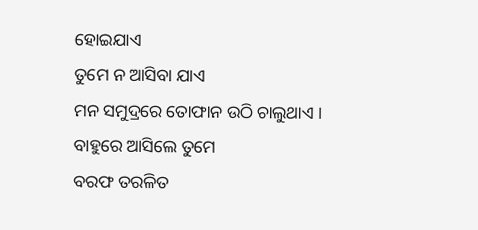ହୋଇଯାଏ
ତୁମେ ନ ଆସିବା ଯାଏ
ମନ ସମୁଦ୍ରରେ ତୋଫାନ ଉଠି ଚାଲୁଥାଏ ।
ବାହୁରେ ଆସିଲେ ତୁମେ
ବରଫ ତରଳିତ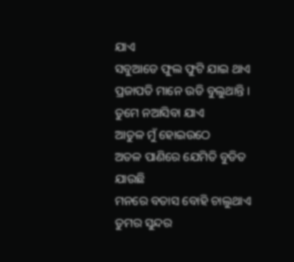ଯାଏ
ସବୁଆଡେ ଫୁଲ ଫୁଟି ଯାଇ ଥାଏ
ପ୍ରଜାପତି ମାନେ ଉଡି ବୁଲୁଥାନ୍ତି ।
ତୁମେ ନଆସିବା ଯାଏ
ଆତୁଳ ମୁଁ ହୋଇଉଠେ
ଅତଳ ପାଣିରେ ଯେମିତି ବୁଡିତ ଯାଉଛି
ମନରେ ବତାସ ବୋହି ଚାଲୁଥାଏ
ତୁମର ସୁନ୍ଦର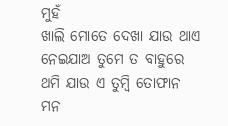ମୁହଁ
ଖାଲି ମୋତେ ଦେଖା ଯାଉ ଥାଏ
ନେଇଯାଅ ତୁମେ ତ ବାହୁରେ
ଥମି ଯାଉ ଏ ତୁମ୍ବି ତୋଫାନ
ମନ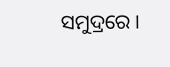ସମୁଦ୍ରରେ ।